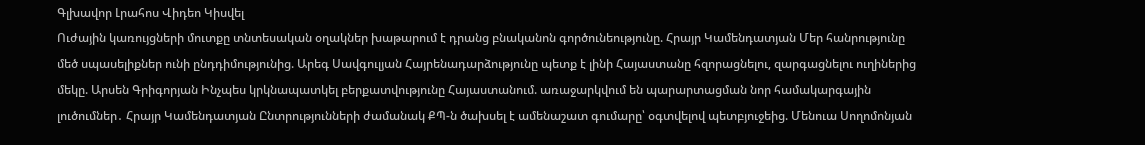Գլխավոր Լրահոս Վիդեո Կիսվել
Ուժային կառույցների մուտքը տնտեսական օղակներ խաթարում է դրանց բնականոն գործունեությունը. Հրայր Կամենդատյան Մեր հանրությունը մեծ սպասելիքներ ունի ընդդիմությունից. Արեգ Սավգուլյան Հայրենադարձությունը պետք է լինի Հայաստանը հզորացնելու, զարգացնելու ուղիներից մեկը. Արսեն Գրիգորյան Ինչպես կրկնապատկել բերքատվությունը Հայաստանում. առաջարկվում են պարարտացման նոր համակարգային լուծումներ․ Հրայր Կամենդատյան Ընտրությունների ժամանակ ՔՊ-ն ծախսել է ամենաշատ գումարը՝ օգտվելով պետբյուջեից. Մենուա Սողոմոնյան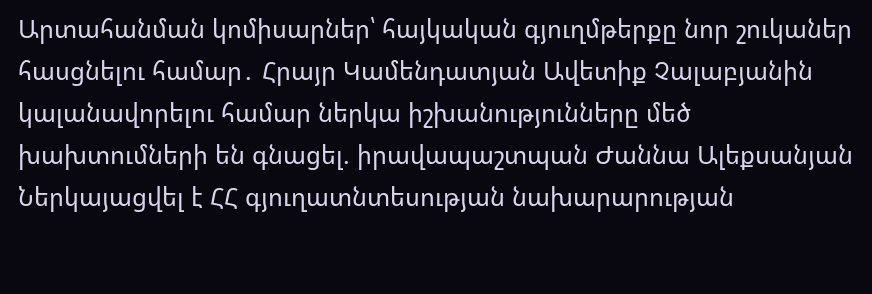Արտահանման կոմիսարներ՝ հայկական գյուղմթերքը նոր շուկաներ հասցնելու համար․ Հրայր Կամենդատյան Ավետիք Չալաբյանին կալանավորելու համար ներկա իշխանությունները մեծ խախտումների են գնացել. իրավապաշտպան Ժաննա Ալեքսանյան Ներկայացվել է ՀՀ գյուղատնտեսության նախարարության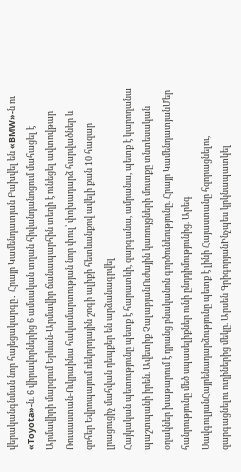վերականգնման նոր հայեցակարգը․ Հրայր Կամենդատյան Բախվել են «BMW»-ն ու «Toyota»-ն. 6 վիրավորներից 6 ամսական տղան հիվանդանոցում մահացել է Արմավիրի մարզում Երևան-Արմավիր ճանապարհին տեղի է ունեցել ավտովթար Ռուսաստան-Ուկրաինա հակամարտության նոր փուլ՝ փոխադարձ հարվածներ և զոհեր Եվրոպայում ռեկորդային շոգի ալիքի հետևանքով ավելի քան 10 հազար լրացուցիչ մահվան դեպքեր են արձանագրվել
Հայկական պետությունը պետք է հարատևի, զարգանա, ամրանա, պետք է կարողանա պաշտպանի իրեն. Ավետիք ՉալաբյանՈւժային կառույցների մուտքը տնտեսական օղակներ խաթարում է դրանց բնականոն գործունեությունը. Հրայր ԿամենդատյանՄեր հանրությունը մեծ սպասելիքներ ունի ընդդիմությունից. Արեգ ՍավգուլյանՀայրենադարձությունը պետք է լինի Հայաստանը հզորացնելու, զարգացնելու ուղիներից մեկը. Արսեն ԳրիգորյանԻնչպես կրկնապատկել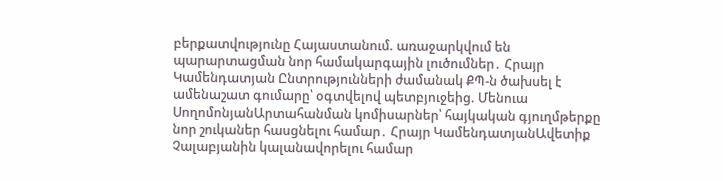բերքատվությունը Հայաստանում. առաջարկվում են պարարտացման նոր համակարգային լուծումներ․ Հրայր Կամենդատյան Ընտրությունների ժամանակ ՔՊ-ն ծախսել է ամենաշատ գումարը՝ օգտվելով պետբյուջեից. Մենուա ՍողոմոնյանԱրտահանման կոմիսարներ՝ հայկական գյուղմթերքը նոր շուկաներ հասցնելու համար․ Հրայր ԿամենդատյանԱվետիք Չալաբյանին կալանավորելու համար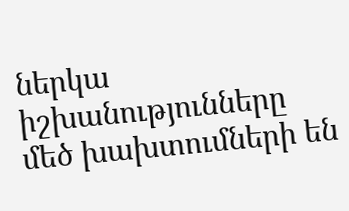ներկա իշխանությունները մեծ խախտումների են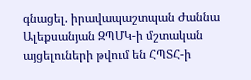գնացել. իրավապաշտպան Ժաննա Ալեքսանյան ԶՊՄԿ-ի մշտական այցելուների թվում են ՀՊՏՀ-ի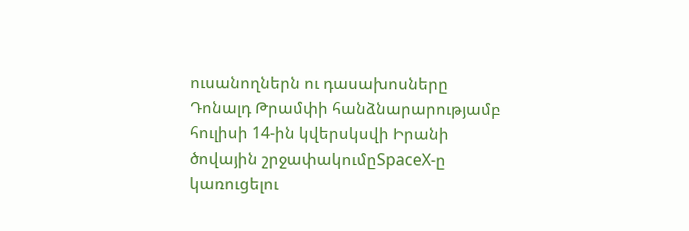ուսանողներն ու դասախոսները Դոնալդ Թրամփի հանձնարարությամբ հուլիսի 14-ին կվերսկսվի Իրանի ծովային շրջափակումըSpaceX-ը կառուցելու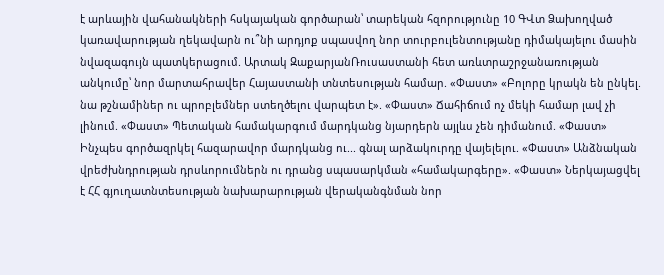է արևային վահանակների հսկայական գործարան՝ տարեկան հզորությունը 10 ԳՎտ Ձախողված կառավարության ղեկավարն ու՞նի արդյոք սպասվող նոր տուրբուլենտությանը դիմակայելու մասին նվազագույն պատկերացում. Արտակ ԶաքարյանՌուսաստանի հետ առևտրաշրջանառության անկումը՝ նոր մարտահրավեր Հայաստանի տնտեսության համար. «Փաստ» «Բոլորը կրակն են ընկել. նա թշնամիներ ու պրոբլեմներ ստեղծելու վարպետ է». «Փաստ» Ճահիճում ոչ մեկի համար լավ չի լինում. «Փաստ» Պետական համակարգում մարդկանց նյարդերն այլևս չեն դիմանում. «Փաստ» Ինչպես գործազրկել հազարավոր մարդկանց ու... գնալ արձակուրդը վայելելու. «Փաստ» Անձնական վրեժխնդրության դրսևորումներն ու դրանց սպասարկման «համակարգերը». «Փաստ» Ներկայացվել է ՀՀ գյուղատնտեսության նախարարության վերականգնման նոր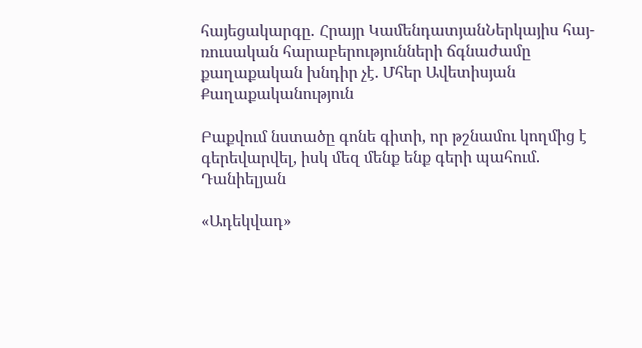հայեցակարգը․ Հրայր ԿամենդատյանՆերկայիս հայ-ռուսական հարաբերությունների ճգնաժամը քաղաքական խնդիր չէ. Մհեր Ավետիսյան
Քաղաքականություն

Բաքվում նստածը գոնե գիտի, որ թշնամու կողմից է գերեվարվել, իսկ մեզ մենք ենք գերի պահում. Դանիելյան

«Ադեկվադ»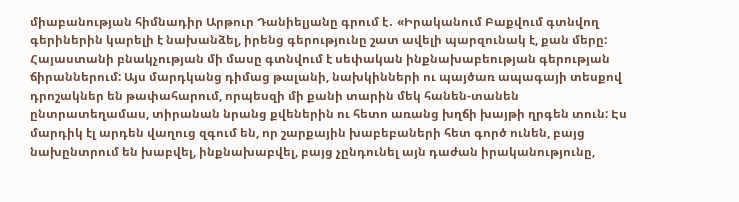միաբանության հիմնադիր Արթուր Դանիելյանը գրում է․ «Իրականում Բաքվում գտնվող գերիներին կարելի է նախանձել, իրենց գերությունը շատ ավելի պարզունակ է, քան մերը: Հայաստանի բնակչության մի մասը գտնվում է սեփական ինքնախաբեության գերության ճիրաններում: Այս մարդկանց դիմաց թալանի, նախկինների ու պայծառ ապագայի տեսքով դրոշակներ են թափահարում, որպեսզի մի քանի տարին մեկ հանեն-տանեն ընտրատեղամաս, տիրանան նրանց քվեներին ու հետո առանց խղճի խայթի ղրգեն տուն: Էս մարդիկ էլ արդեն վաղուց զգում են, որ շարքային խաբեբաների հետ գործ ունեն, բայց նախընտրում են խաբվել, ինքնախաբվել, բայց չընդունել այն դաժան իրականությունը,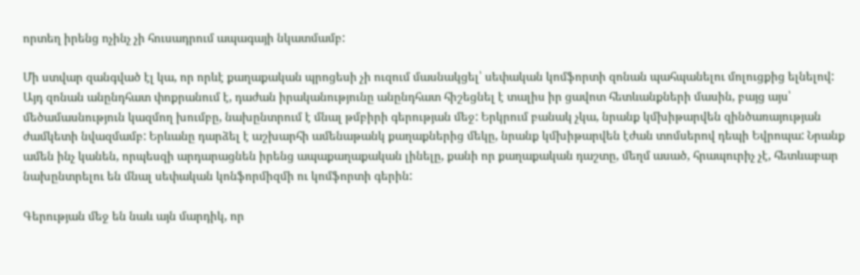որտեղ իրենց ոչինչ չի հուսադրում ապագայի նկատմամբ:

Մի ստվար զանգված էլ կա, որ որևէ քաղաքական պրոցեսի չի ուզում մասնակցել՝ սեփական կոմֆորտի զոնան պահպանելու մոլուցքից ելնելով: Այդ զոնան անընդհատ փոքրանում է, դաժան իրականությունը անընդհատ հիշեցնել է տալիս իր ցավոտ հետևանքների մասին, բայց այս՝ մեծամասնություն կազմող խումբը, նախընտրում է մնալ թմբիրի գերության մեջ: Երկրում բանակ չկա, նրանք կմխիթարվեն զինծառայության ժամկետի նվազմամբ: Երևանը դարձել է աշխարհի ամենաթանկ քաղաքներից մեկը, նրանք կմխիթարվեն էժան տոմսերով դեպի Եվրոպա: Նրանք ամեն ինչ կանեն, որպեսզի արդարացնեն իրենց ապաքաղաքական լինելը, քանի որ քաղաքական դաշտը, մեղմ ասած, հրապուրիչ չէ, հետևաբար նախընտրելու են մնալ սեփական կոնֆորմիզմի ու կոմֆորտի գերին:

Գերության մեջ են նաև այն մարդիկ, որ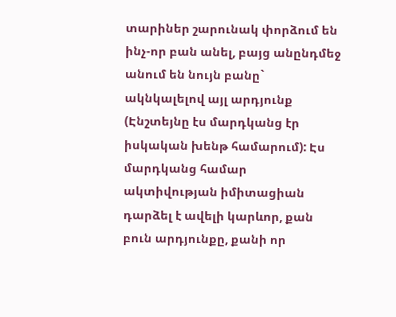տարիներ շարունակ փորձում են ինչ-որ բան անել, բայց անընդմեջ անում են նույն բանը` ակնկալելով այլ արդյունք (Էնշտեյնը էս մարդկանց էր իսկական խենթ համարում): Էս մարդկանց համար ակտիվության իմիտացիան դարձել է ավելի կարևոր, քան բուն արդյունքը, քանի որ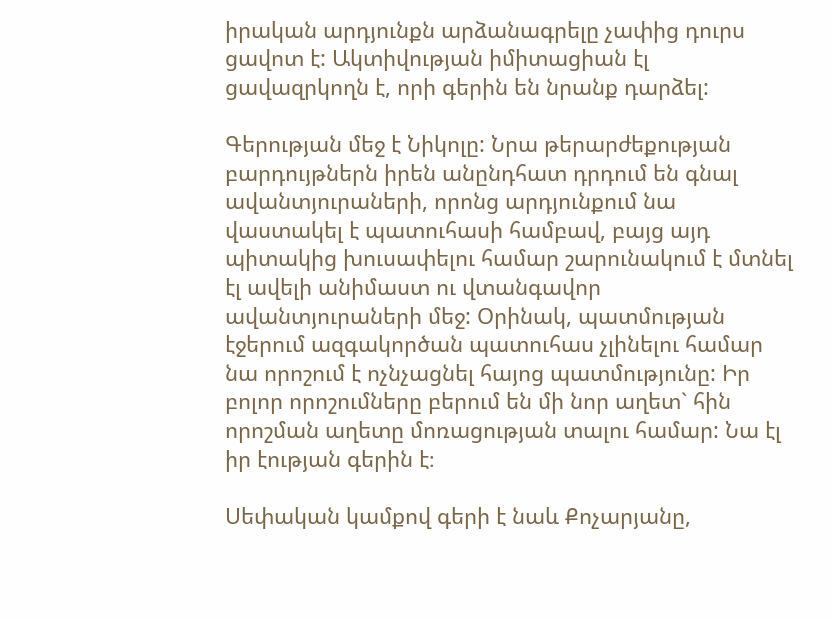իրական արդյունքն արձանագրելը չափից դուրս ցավոտ է: Ակտիվության իմիտացիան էլ ցավազրկողն է, որի գերին են նրանք դարձել:

Գերության մեջ է Նիկոլը: Նրա թերարժեքության բարդույթներն իրեն անընդհատ դրդում են գնալ ավանտյուրաների, որոնց արդյունքում նա վաստակել է պատուհասի համբավ, բայց այդ պիտակից խուսափելու համար շարունակում է մտնել էլ ավելի անիմաստ ու վտանգավոր ավանտյուրաների մեջ: Օրինակ, պատմության էջերում ազգակործան պատուհաս չլինելու համար նա որոշում է ոչնչացնել հայոց պատմությունը: Իր բոլոր որոշումները բերում են մի նոր աղետ` հին որոշման աղետը մոռացության տալու համար: Նա էլ իր էության գերին է։

Սեփական կամքով գերի է նաև Քոչարյանը,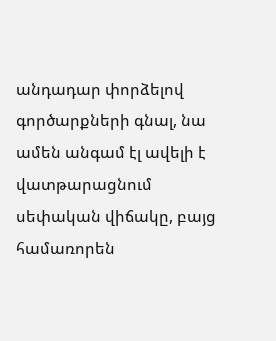անդադար փորձելով գործարքների գնալ, նա ամեն անգամ էլ ավելի է վատթարացնում սեփական վիճակը, բայց համառորեն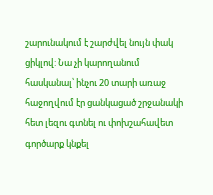շարունակում է շարժվել նույն փակ ցիկլով: Նա չի կարողանում հասկանալ՝ ինչու 20 տարի առաջ հաջողվում էր ցանկացած շրջանակի հետ լեզու գտնել ու փոխշահավետ գործարք կնքել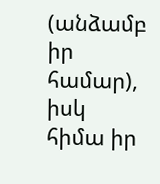(անձամբ իր համար), իսկ հիմա իր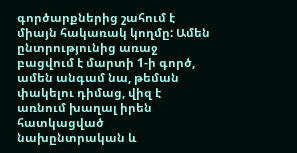գործարքներից շահում է միայն հակառակ կողմը: Ամեն ընտրությունից առաջ բացվում է մարտի 1-ի գործ, ամեն անգամ նա, թեման փակելու դիմաց, վիզ է առնում խաղալ իրեն հատկացված նախընտրական և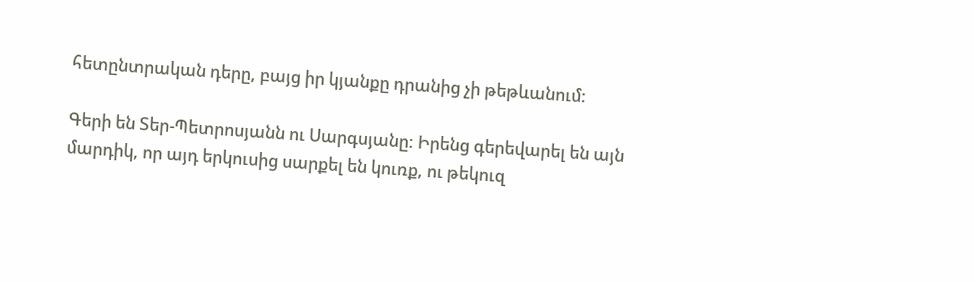հետընտրական դերը, բայց իր կյանքը դրանից չի թեթևանում:

Գերի են Տեր-Պետրոսյանն ու Սարգսյանը: Իրենց գերեվարել են այն մարդիկ, որ այդ երկուսից սարքել են կուռք, ու թեկուզ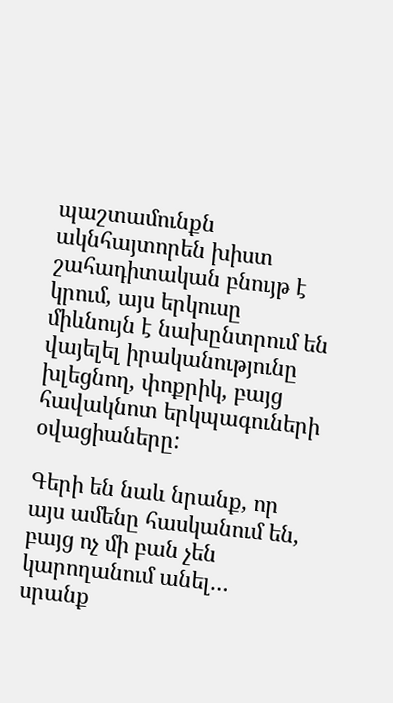պաշտամունքն ակնհայտորեն խիստ շահադիտական բնույթ է կրում, այս երկուսը միևնույն է նախընտրում են վայելել իրականությունը խլեցնող, փոքրիկ, բայց հավակնոտ երկպագուների օվացիաները:

Գերի են նաև նրանք, որ այս ամենը հասկանում են, բայց ոչ մի բան չեն կարողանում անել… սրանք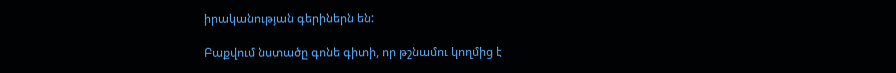իրականության գերիներն են:

Բաքվում նստածը գոնե գիտի, որ թշնամու կողմից է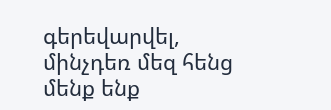գերեվարվել, մինչդեռ մեզ հենց մենք ենք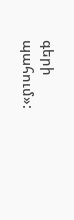գերի պահում»: